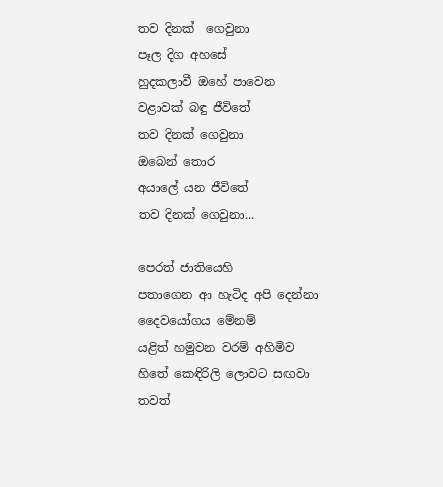තව දිනක්  ගෙවුනා
පෑල දිග අහසේ
හුදකලාවී ඔහේ පාවෙන
වළාවක් බඳු ජීවිතේ
තව දිනක් ගෙවුනා
ඔබෙන් තොර
අයාලේ යන ජීවිතේ
තව දිනක් ගෙවුනා...

පෙරත් ජාතියෙහි
පතාගෙන ආ හැටිද අපි දෙන්නා
දෛවයෝගය මේනම්
යළිත් හමුවන වරම් අහිමිව
හිතේ කෙඳිරිලි ලොවට සඟවා
තවත්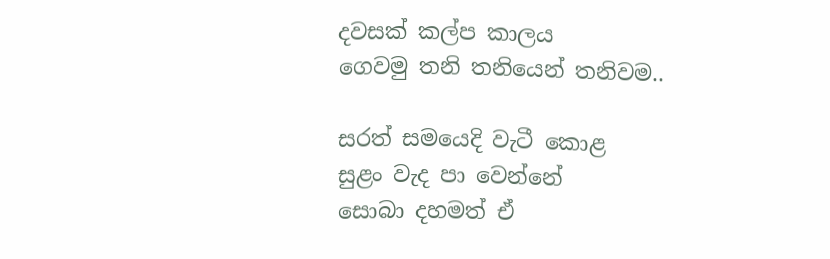දවසක් කල්ප කාලය
ගෙවමු තනි තනියෙන් තනිවම..

සරත් සමයෙදි වැටී කොළ
සුළං වැද පා වෙන්නේ
සොබා දහමත් ඒ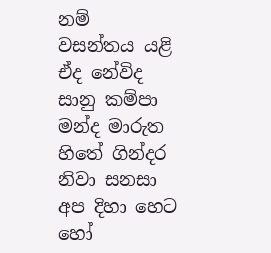නම්
වසන්තය යළි ඒද නේවිද
සානු කම්පා මන්ද මාරුත
හිතේ ගින්දර නිවා සනසා
අප දිහා හෙට හෝ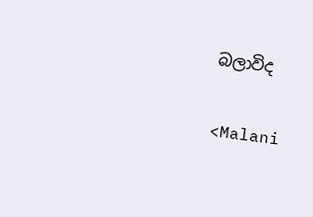බලාවිද

<Malani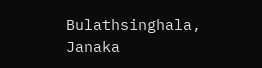Bulathsinghala, Janaka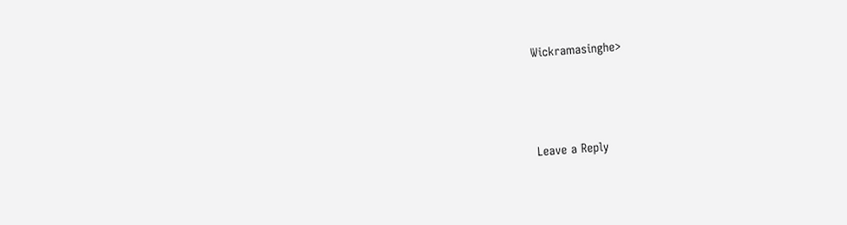Wickramasinghe>



Leave a Reply